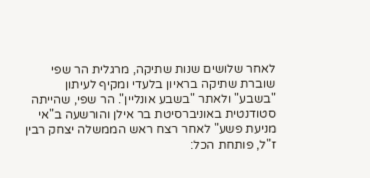לאחר שלושים שנות שתיקה, מרגלית הר שפי שוברת שתיקה בראיון בלעדי ומקיף לעיתון "בשבע" ולאתר "בשבע אונליין". הר שפי, שהייתה סטודנטית באוניברסיטת בר אילן והורשעה ב"אי מניעת פשע" לאחר רצח ראש הממשלה יצחק רבין ז"ל, פותחת הכל: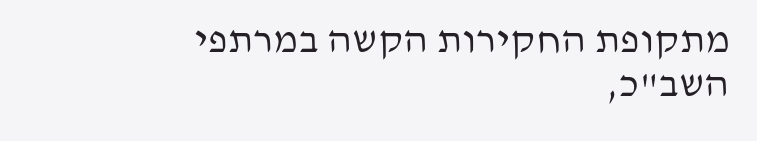מתקופת החקירות הקשה במרתפי השב"כ,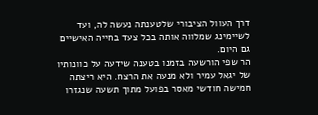דרך העוול הציבורי שלטענתה נעשה לה, ועד לשיימינג שמלווה אותה בכל צעד בחייה האישיים גם היום.
הר שפי הורשעה בזמנו בטענה שידעה על כוונותיו של יגאל עמיר ולא מנעה את הרצח. היא ריצתה חמישה חודשי מאסר בפועל מתוך תשעה שנגזרו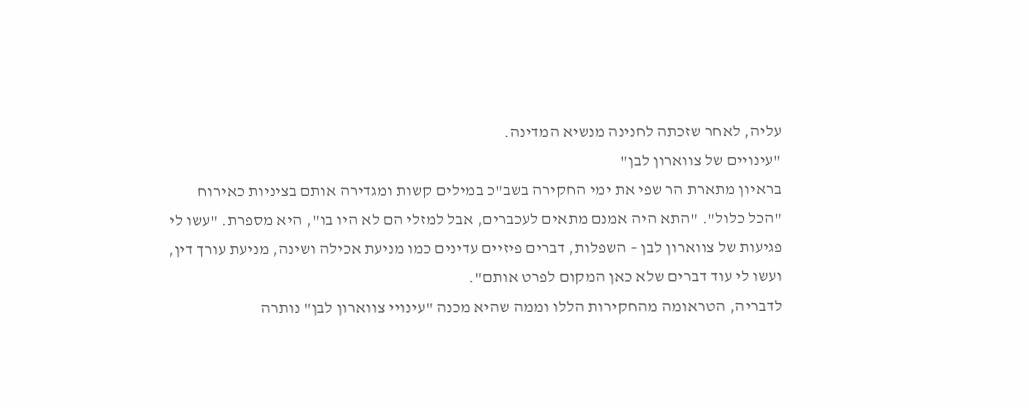עליה, לאחר שזכתה לחנינה מנשיא המדינה.
"עינויים של צווארון לבן"
בראיון מתארת הר שפי את ימי החקירה בשב"כ במילים קשות ומגדירה אותם בציניות כאירוח "הכל כלול". "התא היה אמנם מתאים לעכברים, אבל למזלי הם לא היו בו", היא מספרת. "עשו לי פגיעות של צווארון לבן – השפלות, דברים פיזיים עדינים כמו מניעת אכילה ושינה, מניעת עורך דין, ועשו לי עוד דברים שלא כאן המקום לפרט אותם".
לדבריה, הטראומה מהחקירות הללו וממה שהיא מכנה "עינויי צווארון לבן" נותרה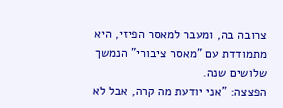צרובה בה, ומעבר למאסר הפיזי, היא מתמודדת עם "מאסר ציבורי" הנמשך שלושים שנה.
הפצצה: "אני יודעת מה קרה, אבל לא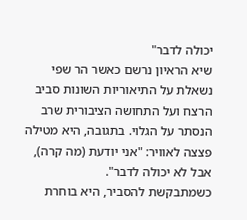יכולה לדבר"
שיא הראיון נרשם כאשר הר שפי נשאלת על התיאוריות השונות סביב הרצח ועל התחושה הציבורית שרב הנסתר על הגלוי. בתגובה, היא מטילה פצצה לאוויר: "אני יודעת (מה קרה), אבל לא יכולה לדבר".
כשמתבקשת להסביר, היא בוחרת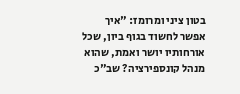בטון ציני ומרומז: "איך אפשר לחשוד בגוף ביון, שכל אורחותיו יושר ואמת, שהוא מנהל קונספירציה? שב"כ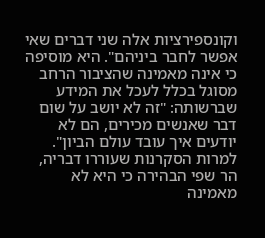וקונספירציות אלה שני דברים שאי אפשר לחבר ביניהם". היא מוסיפה כי אינה מאמינה שהציבור הרחב מסוגל בכלל לעכל את המידע שברשותה: "זה לא יושב על שום דבר שאנשים מכירים, הם לא יודעים איך עובד עולם הביון".
למרות הסקרנות שעוררו דבריה, הר שפי הבהירה כי היא לא מאמינה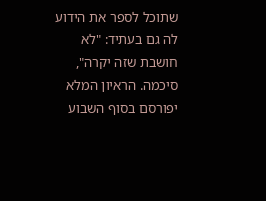שתוכל לספר את הידוע לה גם בעתיד: "לא חושבת שזה יקרה", סיכמה. הראיון המלא יפורסם בסוף השבוע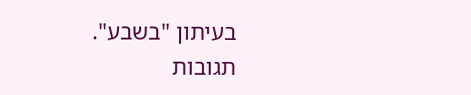בעיתון "בשבע".
תגובות